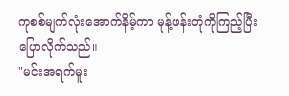ကုစစ်မျက်လုံးအောက်နိမ့်ကာ မုန့်ဖန်းတုံကိုကြည့်ပြီး ပြောလိုက်သည်။
"မင်းအရက်မူး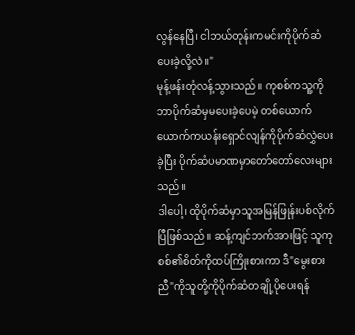လွန်နေပြီ၊ ငါဘယ်တုန်းကမင်းကိုပိုက်ဆံပေးခဲ့လို့လဲ။"
မုန့်ဖန်းတုံလန့်သွားသည်။ ကုစစ်ကသူ့ကိုဘာပိုက်ဆံမှမပေးခဲ့ပေမဲ့ တစ်ယောက်ယောက်ကယန်းရှောင်လျန်ကိုပိုက်ဆံလွှဲပေးခဲ့ပြီး ပိုက်ဆံပမာဏမှာတော်တော်လေးများသည်။
ဒါပေါ့၊ ထိုပိုက်ဆံမှာသူအမြန်ဖြုန်းပစ်လိုက်ပြီဖြစ်သည်။ ဆန့်ကျင်ဘက်အားဖြင့် သူကုစစ်၏စိတ်ကိုထပ်ကြိုးစားကာ ဒီ"မွေးစားညီ"ကိုသူတို့ကိုပိုက်ဆံတချို့ပိုပေးရန်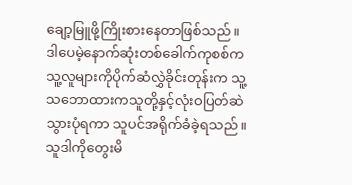ချော့မြူဖို့ကြိုးစားနေတာဖြစ်သည်။
ဒါပေမဲ့နောက်ဆုံးတစ်ခေါက်ကုစစ်ကသူ့လူများကိုပိုက်ဆံလွှဲခိုင်းတုန်းက သူ့သဘောထားကသူတို့နှင့်လုံးဝပြတ်ဆဲသွားပုံရကာ သူပင်အရိုက်ခံခဲ့ရသည်။ သူဒါကိုတွေးမိ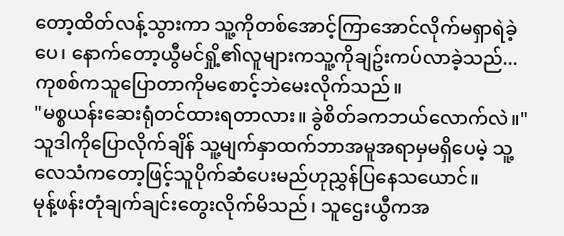တော့ထိတ်လန့်သွားကာ သူ့ကိုတစ်အောင့်ကြာအောင်လိုက်မရှာရဲခဲ့ပေ၊ နောက်တော့ယွီမင်ရှို့၏လူများကသူ့ကိုချဥ်းကပ်လာခဲ့သည်...
ကုစစ်ကသူပြောတာကိုမစောင့်ဘဲမေးလိုက်သည်။
"မစ္စယန်းဆေးရုံတင်ထားရတာလား။ ခွဲစိတ်ခကဘယ်လောက်လဲ။"
သူဒါကိုပြောလိုက်ချိန် သူ့မျက်နှာထက်ဘာအမူအရာမှမရှိပေမဲ့ သူ့လေသံကတော့ဖြင့်သူပိုက်ဆံပေးမည်ဟုညွှန်ပြနေသယောင်။
မုန့်ဖန်းတုံချက်ချင်းတွေးလိုက်မိသည်၊ သူဌေးယွီကအ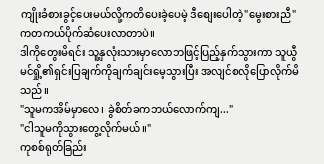ကျိုးခံစားခွင့်ပေးမယ်လို့ကတိပေးခဲ့ပေမဲ့ ဒီစျေးပေါတဲ့"မွေးစားညီ"ကတကယ်ပိုက်ဆံပေးလာတာပဲ။
ဒါကိုတွေးမိရင်း သူ့နှလုံးသားမှာလောဘဖြင့်ပြည့်နှက်သွားကာ သူယွီမင်ရှို့၏ရှင်းပြချက်ကိုချက်ချင်းမေ့သွားပြီး အလျင်စလိုပြောလိုက်မိသည်။
"သူမကအိမ်မှာလေ၊ ခွဲစိတ်ခကဘယ်လောက်ကျ..."
"ငါသူမကိုသွားတွေ့လိုက်မယ်။"
ကုစစ်ရုတ်ခြည်း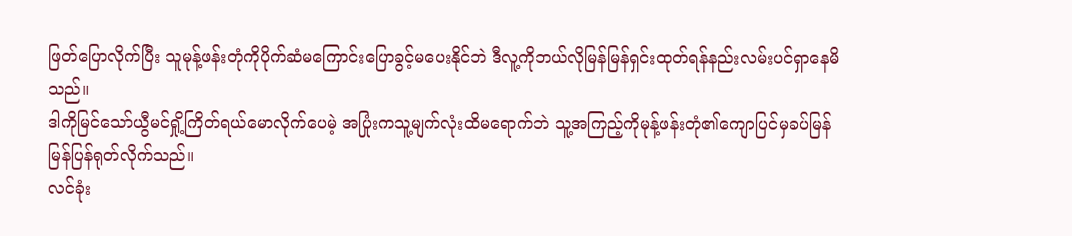ဖြတ်ပြောလိုက်ပြီး သူမုန့်ဖန်းတုံကိုပိုက်ဆံမကြောင်းပြောခွင့်မပေးနိုင်ဘဲ ဒီလူ့ကိုဘယ်လိုမြန်မြန်ရှင်းထုတ်ရန်နည်းလမ်းပင်ရှာနေမိသည်။
ဒါကိုမြင်သော်ယွီမင်ရှို့ကြိတ်ရယ်မောလိုက်ပေမဲ့ အပြုံးကသူ့မျက်လုံးထိမရောက်ဘဲ သူ့အကြည့်ကိုမုန့်ဖန်းတုံ၏ကျောပြင်မှခပ်မြန်မြန်ပြန်ရုတ်လိုက်သည်။
လင်ခုံး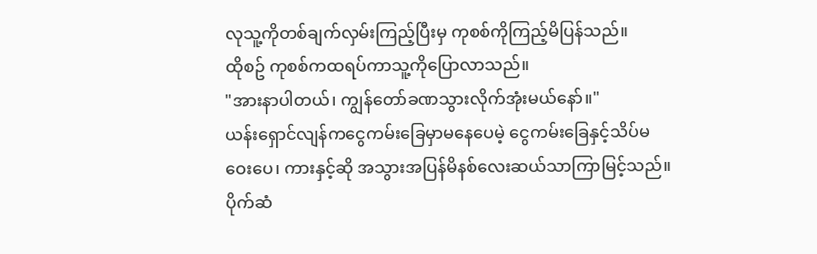လုသူ့ကိုတစ်ချက်လှမ်းကြည့်ပြီးမှ ကုစစ်ကိုကြည့်မိပြန်သည်။
ထိုစဥ် ကုစစ်ကထရပ်ကာသူ့ကိုပြောလာသည်။
"အားနာပါတယ်၊ ကျွန်တော်ခဏသွားလိုက်အုံးမယ်နော်။"
ယန်းရှောင်လျန်ကငွေကမ်းခြေမှာမနေပေမဲ့ ငွေကမ်းခြေနှင့်သိပ်မဝေးပေ၊ ကားနှင့်ဆို အသွားအပြန်မိနစ်လေးဆယ်သာကြာမြင့်သည်။ ပိုက်ဆံ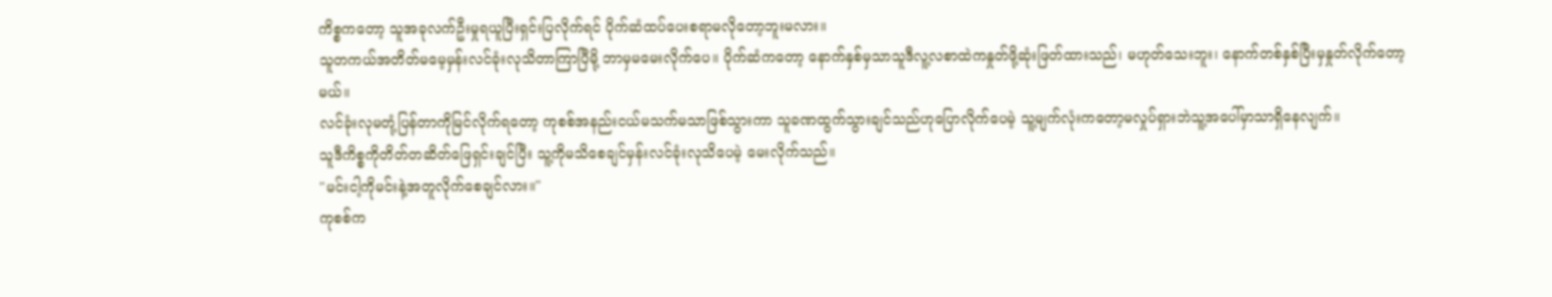ကိစ္စကတော့ သူအခုလက်ဦးမှုရယူပြီးရှင်းပြလိုက်ရင် ပိုက်ဆံထပ်ပေးစရာမလိုတော့ဘူးမလား။
သူတကယ်အတိတ်မမေ့မှန်းလင်ခုံးလုသိတာကြာပြီမို့ ဘာမှမမေးလိုက်ပေ။ ပိုက်ဆံကတော့ နောက်နှစ်မှသာသူဒီလူ့လစာထဲကနှုတ်ဖို့ဆုံးဖြတ်ထားသည်၊ မဟုတ်သေးဘူး၊ နောက်တစ်နှစ်ပြီးမှနှုတ်လိုက်တော့မယ်။
လင်ခုံးလုမတုံ့ပြန်တာကိုမြင်လိုက်ရတော့ ကုစစ်အနည်းငယ်မသက်မသာဖြစ်သွားကာ သူခဏထွက်သွားချင်သည်ဟုပြောလိုက်ပေမဲ့ သူ့မျက်လုံးကတော့မလှုပ်ရှားဘဲသူ့အပေါ်မှာသာရှိနေလျက်။
သူဒီကိစ္စကိုတိတ်တဆိတ်ဖြေရှင်းချင်ပြီး သူ့ကိုမသိစေချင်မှန်းလင်ခုံးလုသိပေမဲ့ မေးလိုက်သည်။
"မင်းငါ့ကိုမင်းနဲ့အတူလိုက်စေချင်လား။"
ကုစစ်က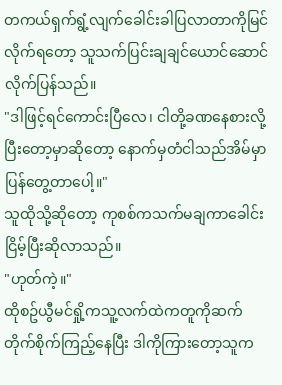တကယ်ရှက်ရွံ့လျက်ခေါင်းခါပြလာတာကိုမြင်လိုက်ရတော့ သူသက်ပြင်းချချင်ယောင်ဆောင်လိုက်ပြန်သည်။
"ဒါဖြင့်ရင်ကောင်းပြီလေ၊ ငါတို့ခဏနေစားလို့ပြီးတော့မှာဆိုတော့ နောက်မှတံငါသည်အိမ်မှာပြန်တွေ့တာပေါ့။"
သူထိုသို့ဆိုတော့ ကုစစ်ကသက်မချကာခေါင်းငြိမ့်ပြီးဆိုလာသည်။
"ဟုတ်ကဲ့။"
ထိုစဥ်ယွီမင်ရှို့ကသူ့လက်ထဲကတူကိုဆက်တိုက်စိုက်ကြည့်နေပြီး ဒါကိုကြားတော့သူက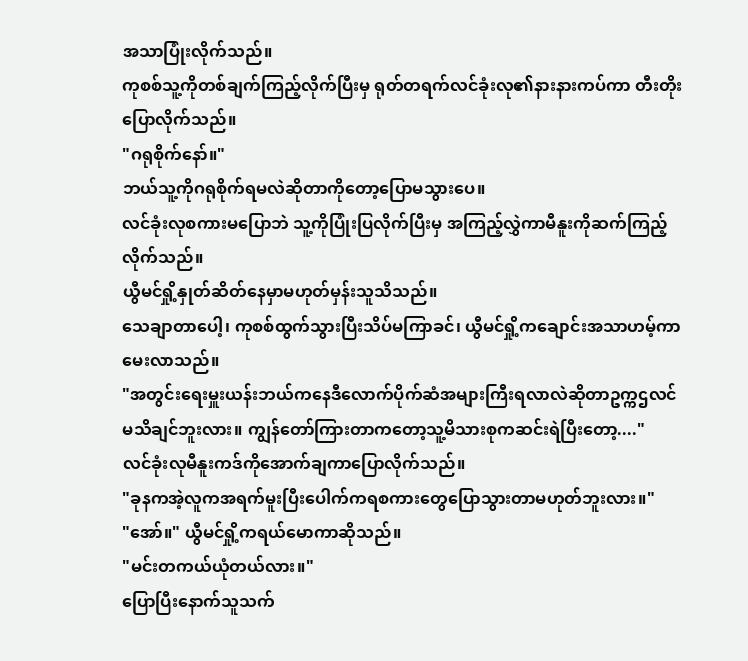အသာပြုံးလိုက်သည်။
ကုစစ်သူ့ကိုတစ်ချက်ကြည့်လိုက်ပြီးမှ ရုတ်တရက်လင်ခုံးလု၏နားနားကပ်ကာ တီးတိုးပြောလိုက်သည်။
"ဂရုစိုက်နော်။"
ဘယ်သူ့ကိုဂရုစိုက်ရမလဲဆိုတာကိုတော့ပြောမသွားပေ။
လင်ခုံးလုစကားမပြောဘဲ သူ့ကိုပြုံးပြလိုက်ပြီးမှ အကြည့်လွှဲကာမီနူးကိုဆက်ကြည့်လိုက်သည်။
ယွီမင်ရှို့နှုတ်ဆိတ်နေမှာမဟုတ်မှန်းသူသိသည်။
သေချာတာပေါ့၊ ကုစစ်ထွက်သွားပြီးသိပ်မကြာခင်၊ ယွီမင်ရှို့ကချောင်းအသာဟမ့်ကာမေးလာသည်။
"အတွင်းရေးမှူးယန်းဘယ်ကနေဒီလောက်ပိုက်ဆံအများကြီးရလာလဲဆိုတာဥက္ကဌလင်မသိချင်ဘူးလား။ ကျွန်တော်ကြားတာကတော့သူ့မိသားစုကဆင်းရဲပြီးတော့...."
လင်ခုံးလုမီနူးကဒ်ကိုအောက်ချကာပြောလိုက်သည်။
"ခုနကအဲ့လူကအရက်မူးပြီးပေါက်ကရစကားတွေပြောသွားတာမဟုတ်ဘူးလား။"
"အော်။" ယွီမင်ရှို့ကရယ်မောကာဆိုသည်။
"မင်းတကယ်ယုံတယ်လား။"
ပြောပြီးနောက်သူသက်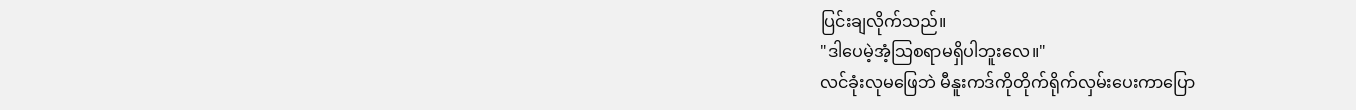ပြင်းချလိုက်သည်။
"ဒါပေမဲ့အံ့သြစရာမရှိပါဘူးလေ။"
လင်ခုံးလုမဖြေဘဲ မီနူးကဒ်ကိုတိုက်ရိုက်လှမ်းပေးကာပြော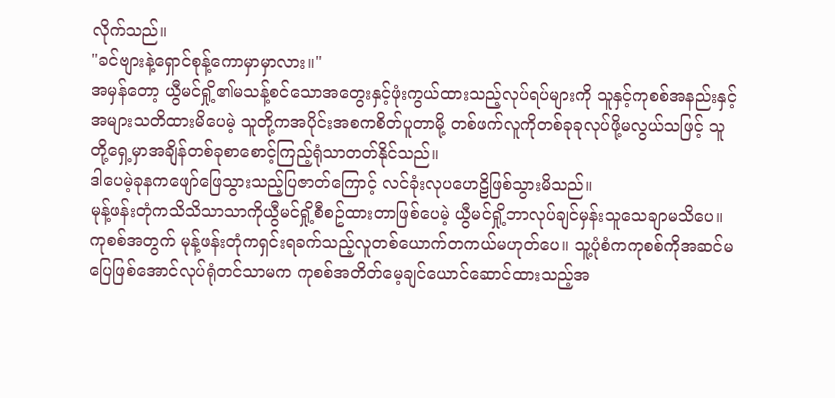လိုက်သည်။
"ခင်ဗျားနဲ့ရှောင်စုန့်ကောမှာမှာလား။"
အမှန်တော့ ယွီမင်ရှို့၏မသန့်စင်သောအတွေးနှင့်ဖုံးကွယ်ထားသည့်လုပ်ရပ်များကို သူနှင့်ကုစစ်အနည်းနှင့်အများသတိထားမိပေမဲ့ သူတို့ကအပိုင်းအစကစိတ်ပူတာမို့ တစ်ဖက်လူကိုတစ်ခုခုလုပ်ဖို့မလွယ်သဖြင့် သူတို့ရှေ့မှာအချိန်တစ်ခုစာစောင့်ကြည့်ရုံသာတတ်နိုင်သည်။
ဒါပေမဲ့ခုနကဖျော်ဖြေသွားသည့်ပြဇာတ်ကြောင့် လင်ခုံးလုပဟေဠိဖြစ်သွားမိသည်။
မုန့်ဖန်းတုံကသိသိသာသာကိုယွီမင်ရှို့စီစဥ်ထားတာဖြစ်ပေမဲ့ ယွီမင်ရှို့ဘာလုပ်ချင်မှန်းသူသေချာမသိပေ။
ကုစစ်အတွက် မုန့်ဖန်းတုံကရှင်းရခက်သည့်လူတစ်ယောက်တကယ်မဟုတ်ပေ။ သူ့ပုံစံကကုစစ်ကိုအဆင်မပြေဖြစ်အောင်လုပ်ရုံတင်သာမက ကုစစ်အတိတ်မေ့ချင်ယောင်ဆောင်ထားသည့်အ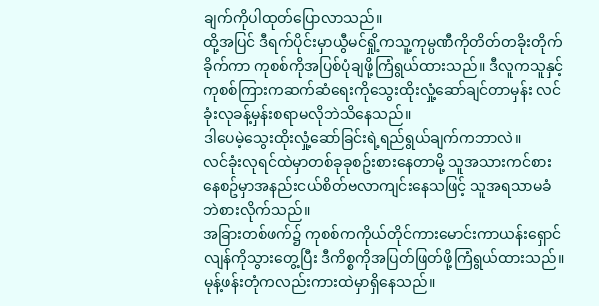ချက်ကိုပါထုတ်ပြောလာသည်။
ထို့အပြင် ဒီရက်ပိုင်းမှာယွီမင်ရှို့ကသူ့ကုမ္ပဏီကိုတိတ်တခိုးတိုက်ခိုက်ကာ ကုစစ်ကိုအပြစ်ပုံချဖို့ကြံရွယ်ထားသည်။ ဒီလူကသူနှင့်ကုစစ်ကြားကဆက်ဆံရေးကိုသွေးထိုးလှုံ့ဆော်ချင်တာမှန်း လင်ခုံးလုခန့်မှန်းစရာမလိုဘဲသိနေသည်။
ဒါပေမဲ့သွေးထိုးလှုံ့ဆော်ခြင်းရဲ့ရည်ရွယ်ချက်ကဘာလဲ။
လင်ခုံးလုရင်ထဲမှာတစ်ခုခုစဥ်းစားနေတာမို့ သူအသားကင်စားနေစဥ်မှာအနည်းငယ်စိတ်ဗလာကျင်းနေသဖြင့် သူအရသာမခံဘဲစားလိုက်သည်။
အခြားတစ်ဖက်၌ ကုစစ်ကကိုယ်တိုင်ကားမောင်းကာယန်းရှောင်လျန်ကိုသွားတွေ့ပြီး ဒီကိစ္စကိုအပြတ်ဖြတ်ဖို့ကြံရွယ်ထားသည်။
မုန့်ဖန်းတုံကလည်းကားထဲမှာရှိနေသည်။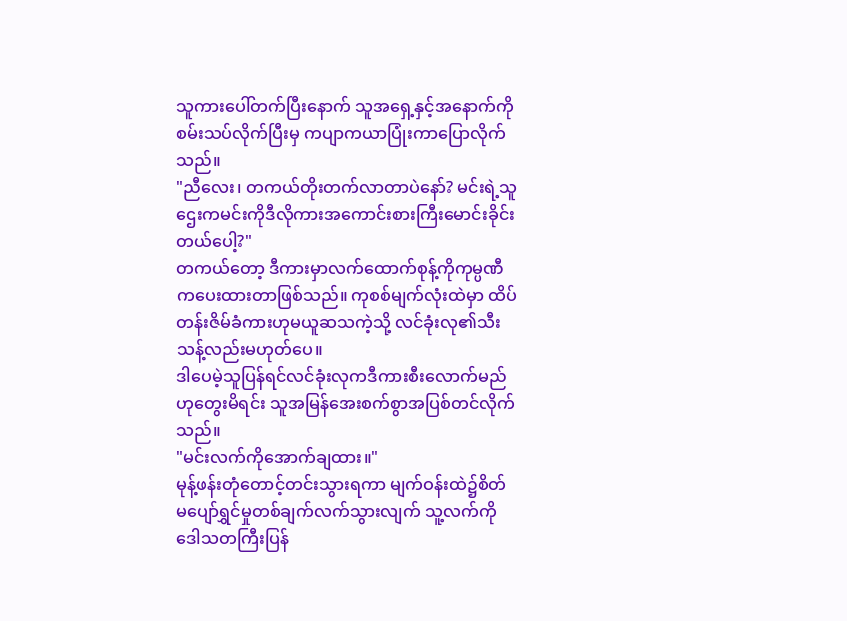သူကားပေါ်တက်ပြီးနောက် သူအရှေ့နှင့်အနောက်ကိုစမ်းသပ်လိုက်ပြီးမှ ကပျာကယာပြုံးကာပြောလိုက်သည်။
"ညီလေး၊ တကယ်တိုးတက်လာတာပဲနော်? မင်းရဲ့သူဌေးကမင်းကိုဒီလိုကားအကောင်းစားကြီးမောင်းခိုင်းတယ်ပေါ့?"
တကယ်တော့ ဒီကားမှာလက်ထောက်စုန့်ကိုကုမ္ပဏီကပေးထားတာဖြစ်သည်။ ကုစစ်မျက်လုံးထဲမှာ ထိပ်တန်းဇိမ်ခံကားဟုမယူဆသကဲ့သို့ လင်ခုံးလု၏သီးသန့်လည်းမဟုတ်ပေ။
ဒါပေမဲ့သူပြန်ရင်လင်ခုံးလုကဒီကားစီးလောက်မည်ဟုတွေးမိရင်း သူအမြန်အေးစက်စွာအပြစ်တင်လိုက်သည်။
"မင်းလက်ကိုအောက်ချထား။"
မုန့်ဖန်းတုံတောင့်တင်းသွားရကာ မျက်ဝန်းထဲ၌စိတ်မပျော်ရွှင်မှုတစ်ချက်လက်သွားလျက် သူ့လက်ကိုဒေါသတကြီးပြန်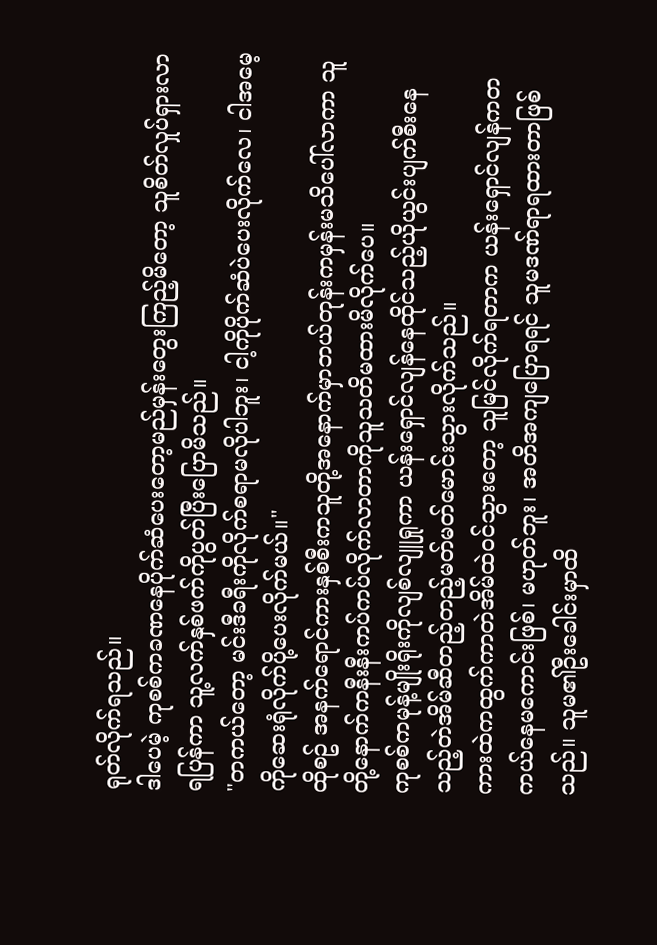ရုတ်လိုက်ရသည်။
ဒါပေမဲ့ ကုစစ်ကခဏနေပိုက်ဆံပေးတော့မည်မှန်းတွေးကြည့်မိတော့ သူစိတ်လှုပ်ရှားလာရပြန်ကာ သူ့လက်နှစ်ဖက်ကိုပွတ်ပြီးပြောမိသည်။
"တကယ်တော့ မင်းဒီခရီးကိုလိုက်စရာမလိုပါဘူး၊ ငါ့ကိုပိုက်ဆံပဲပေးလိုက်လေ၊ ငါအမေ့ကိုဆေးရုံလိုက်ပို့ပေးလိုက်မယ်။"
ထိုစဥ် အနက်ရောင်ကားနှစ်စီးကသူတို့အနောက်မှာဘယ်တုန်းကမှန်းမသိပေါ်လာကာ သူတို့နောက်ကနီးနီးကပ်ကပ်လိုက်လာတာကိုသူသတိမထားမိလိုက်ပေ။
ကုစစ်ကမုန့်မျိုးရိုးကိုလျစ်လျူရှုကာ ယန်းရှောင်လျန်နေထိုင်သည့်ယိုယွင်းပျက်စီးနေသည့်တဲအိမ်ဆီတည့်တည့်မတ်မတ်မောင်းသွားလိုက်သည်။
ကားထဲကထွက်ကာတဲအိမ်ထဲဝင်သွားတော့ သူမြင်လိုက်ရတာက ယန်းရှောင်လျန်ကတကယ်နေမကောင်းဖြစ်၊ မဟုတ်ဘူး၊ အတိအကျပြောရရင် သူမဒဏ်ရာရထားတာဖြစ်သည်။ သူမ၏ဦးခေါင်းမှာထိ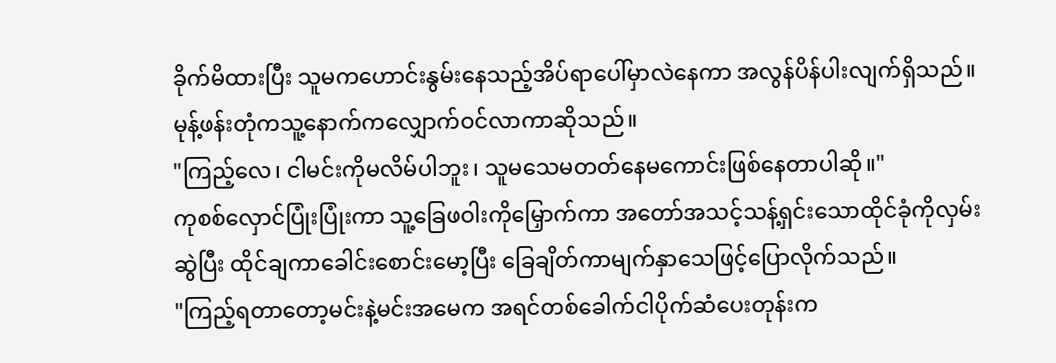ခိုက်မိထားပြီး သူမကဟောင်းနွမ်းနေသည့်အိပ်ရာပေါ်မှာလဲနေကာ အလွန်ပိန်ပါးလျက်ရှိသည်။
မုန့်ဖန်းတုံကသူ့နောက်ကလျှောက်ဝင်လာကာဆိုသည်။
"ကြည့်လေ၊ ငါမင်းကိုမလိမ်ပါဘူး၊ သူမသေမတတ်နေမကောင်းဖြစ်နေတာပါဆို။"
ကုစစ်လှောင်ပြုံးပြုံးကာ သူ့ခြေဖဝါးကိုမြှောက်ကာ အတော်အသင့်သန့်ရှင်းသောထိုင်ခုံကိုလှမ်းဆွဲပြီး ထိုင်ချကာခေါင်းစောင်းမော့ပြီး ခြေချိတ်ကာမျက်နှာသေဖြင့်ပြောလိုက်သည်။
"ကြည့်ရတာတော့မင်းနဲ့မင်းအမေက အရင်တစ်ခေါက်ငါပိုက်ဆံပေးတုန်းက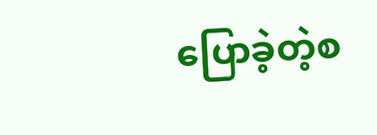ပြောခဲ့တဲ့စ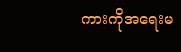ကားကိုအရေးမ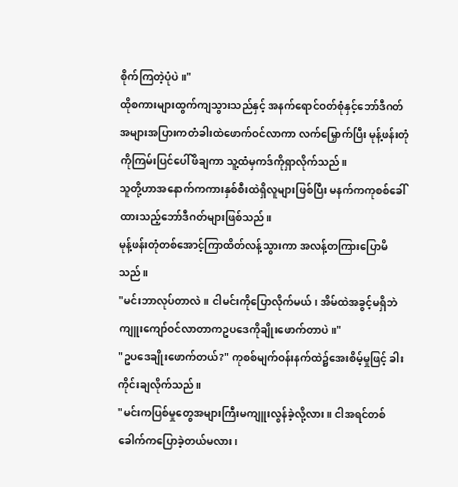စိုက်ကြတဲ့ပုံပဲ။"
ထိုစကားများထွက်ကျသွားသည်နှင့် အနက်ရောင်ဝတ်စုံနှင့်ဘော်ဒီဂတ်အများအပြားကတံခါးထဲဖောက်ဝင်လာကာ လက်မြှောက်ပြီး မုန့်ဖန်းတုံကိုကြမ်းပြင်ပေါ်ဖိချကာ သူ့ထံမှကဒ်ကိုရှာလိုက်သည်။
သူတို့ဟာအနောက်ကကားနှစ်စီးထဲရှိလူများဖြစ်ပြီး မနက်ကကုစစ်ခေါ်ထားသည့်ဘော်ဒီဂတ်များဖြစ်သည်။
မုန့်ဖန်းတုံတစ်အောင့်ကြာထိတ်လန့်သွားကာ အလန့်တကြားပြောမိသည်။
"မင်းဘာလုပ်တာလဲ။ ငါမင်းကိုပြောလိုက်မယ်၊ အိမ်ထဲအခွင့်မရှိဘဲကျူးကျော်ဝင်လာတာကဥပဒေကိုချိုးဖောက်တာပဲ။"
"ဥပဒေချိုးဖောက်တယ်?" ကုစစ်မျက်ဝန်းနက်ထဲ၌အေးစိမ့်မှုဖြင့် ခါးကိုင်းချလိုက်သည်။
"မင်းကပြစ်မှုတွေအများကြီးမကျူးလွန်ခဲ့လို့လား။ ငါအရင်တစ်ခေါက်ကပြောခဲ့တယ်မလား၊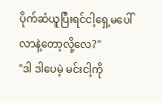ပိုက်ဆံယူပြီးရင်ငါ့ရှေ့မပေါ်လာနဲ့တော့လို့လေ?"
"ဒါ ဒါပေမဲ့ မင်းငါ့ကို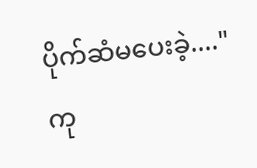ပိုက်ဆံမပေးခဲ့...."
ကု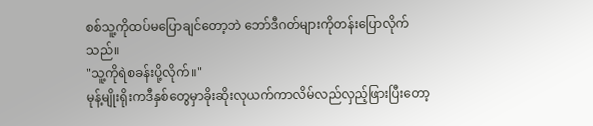စစ်သူ့ကိုထပ်မပြောချင်တော့ဘဲ ဘော်ဒီဂတ်များကိုတန်းပြောလိုက်သည်။
"သူ့ကိုရဲစခန်းပို့လိုက်။"
မုန့်မျိုးရိုးကဒီနှစ်တွေမှာခိုးဆိုးလုယက်ကာလိမ်လည်လှည့်ဖြားပြီးတော့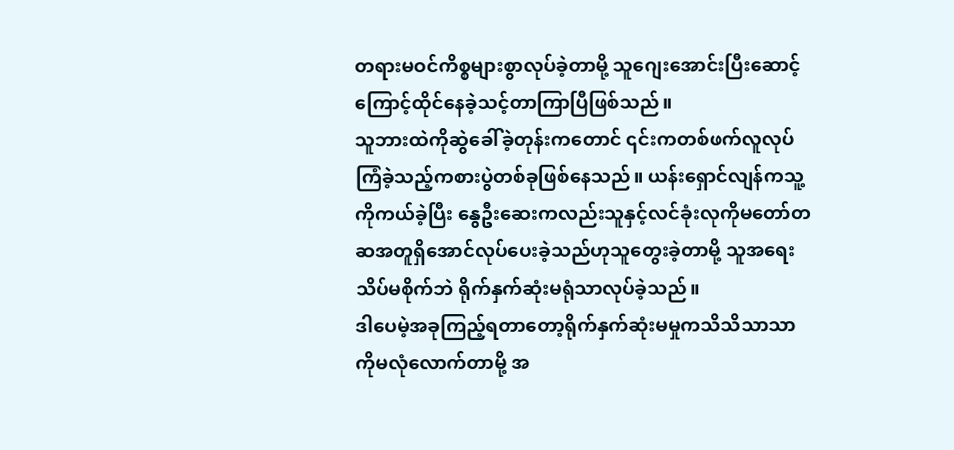တရားမဝင်ကိစ္စများစွာလုပ်ခဲ့တာမို့ သူဂျေးအောင်းပြီးဆောင့်ကြောင့်ထိုင်နေခဲ့သင့်တာကြာပြီဖြစ်သည်။
သူဘားထဲကိုဆွဲခေါ်ခဲ့တုန်းကတောင် ၎င်းကတစ်ဖက်လူလုပ်ကြံခဲ့သည့်ကစားပွဲတစ်ခုဖြစ်နေသည်။ ယန်းရှောင်လျန်ကသူ့ကိုကယ်ခဲ့ပြီး နွေဦးဆေးကလည်းသူနှင့်လင်ခုံးလုကိုမတော်တဆအတူရှိအောင်လုပ်ပေးခဲ့သည်ဟုသူတွေးခဲ့တာမို့ သူအရေးသိပ်မစိုက်ဘဲ ရိုက်နှက်ဆုံးမရုံသာလုပ်ခဲ့သည်။
ဒါပေမဲ့အခုကြည့်ရတာတော့ရိုက်နှက်ဆုံးမမှုကသိသိသာသာကိုမလုံလောက်တာမို့ အ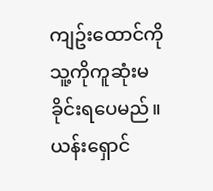ကျဥ်းထောင်ကိုသူ့ကိုကူဆုံးမခိုင်းရပေမည်။ ယန်းရှောင်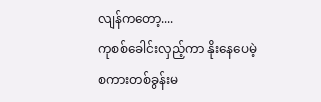လျန်ကတော့....
ကုစစ်ခေါင်းလှည့်ကာ နိုးနေပေမဲ့စကားတစ်ခွန်းမ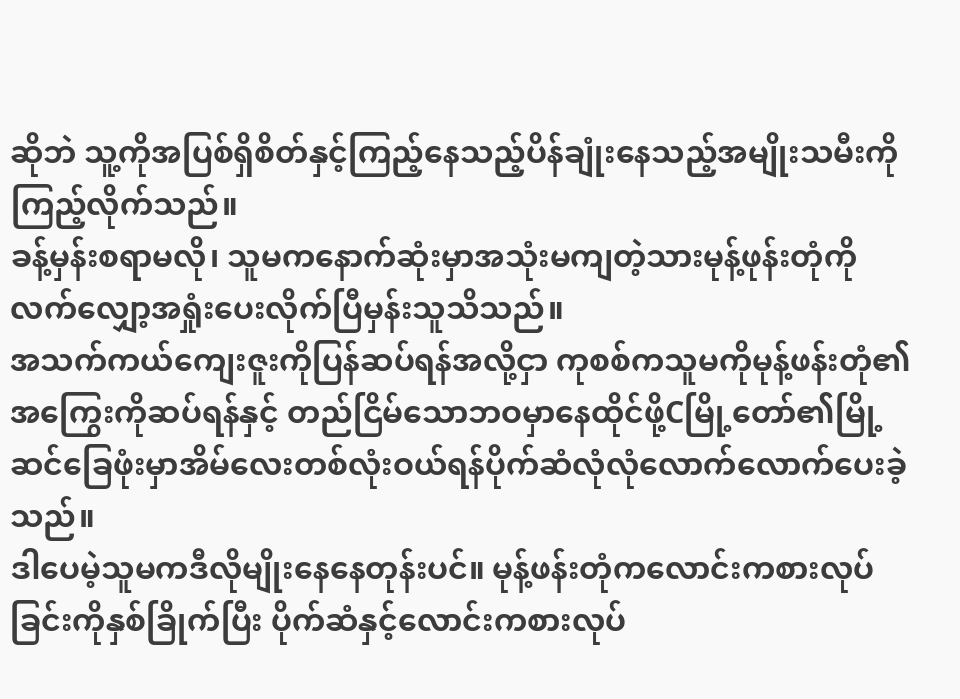ဆိုဘဲ သူ့ကိုအပြစ်ရှိစိတ်နှင့်ကြည့်နေသည့်ပိန်ချုံးနေသည့်အမျိုးသမီးကိုကြည့်လိုက်သည်။
ခန့်မှန်းစရာမလို၊ သူမကနောက်ဆုံးမှာအသုံးမကျတဲ့သားမုန့်ဖုန်းတုံကိုလက်လျှော့အရှုံးပေးလိုက်ပြီမှန်းသူသိသည်။
အသက်ကယ်ကျေးဇူးကိုပြန်ဆပ်ရန်အလို့ငှာ ကုစစ်ကသူမကိုမုန့်ဖန်းတုံ၏အကြွေးကိုဆပ်ရန်နှင့် တည်ငြိမ်သောဘဝမှာနေထိုင်ဖို့Cမြို့တော်၏မြို့ဆင်ခြေဖုံးမှာအိမ်လေးတစ်လုံးဝယ်ရန်ပိုက်ဆံလုံလုံလောက်လောက်ပေးခဲ့သည်။
ဒါပေမဲ့သူမကဒီလိုမျိုးနေနေတုန်းပင်။ မုန့်ဖန်းတုံကလောင်းကစားလုပ်ခြင်းကိုနှစ်ခြိုက်ပြီး ပိုက်ဆံနှင့်လောင်းကစားလုပ်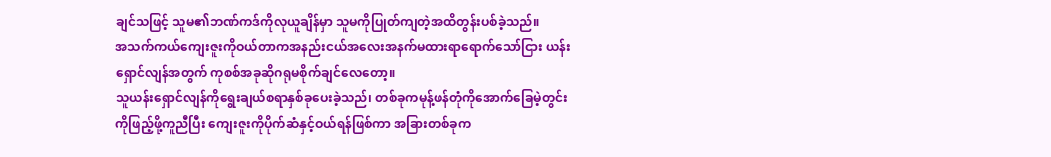ချင်သဖြင့် သူမ၏ဘဏ်ကဒ်ကိုလုယူချိန်မှာ သူမကိုပြုတ်ကျတဲ့အထိတွန်းပစ်ခဲ့သည်။
အသက်ကယ်ကျေးဇူးကိုဝယ်တာကအနည်းငယ်အလေးအနက်မထားရာရောက်သော်ငြား ယန်းရှောင်လျန်အတွက် ကုစစ်အခုဆိုဂရုမစိုက်ချင်လေတော့။
သူယန်းရှောင်လျန်ကိုရွေးချယ်စရာနှစ်ခုပေးခဲ့သည်၊ တစ်ခုကမုန့်ဖန်တုံကိုအောက်ခြေမဲ့တွင်းကိုဖြည့်ဖို့ကူညီပြီး ကျေးဇူးကိုပိုက်ဆံနှင့်ဝယ်ရန်ဖြစ်ကာ အခြားတစ်ခုက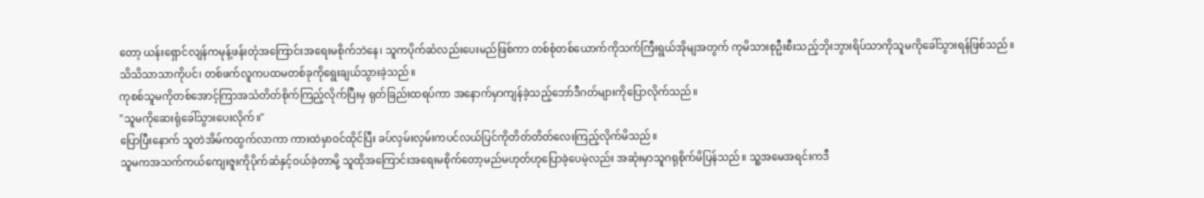တော့ ယန်းရှောင်လျန်ကမုန့်ဖန်းတုံအကြောင်းအရေးမစိုက်ဘဲနေ၊ သူကပိုက်ဆံလည်းပေးမည်ဖြစ်ကာ တစ်စုံတစ်ယောက်ကိုသက်ကြီးရွယ်အိုမျအတွက် ကုမိသားစုဦးစီးသည့်ဘိုးဘွားရိပ်သာကိုသူမကိုခေါ်သွားရန်ဖြစ်သည်။
သိသိသာသာကိုပင်၊ တစ်ဖက်လူကပထမတစ်ခုကိုရွေးချယ်သွားခဲ့သည်။
ကုစစ်သူမကိုတစ်အောင့်ကြာအသံတိတ်စိုက်ကြည့်လိုက်ပြီးမှ ရုတ်ခြည်းထရပ်ကာ အနောက်မှာကျန်ခဲ့သည့်ဘော်ဒီဂတ်များကိုပြောလိုက်သည်။
"သူမကိုဆေးရုံခေါ်သွားပေးလိုက်။"
ပြောပြီးနောက် သူတဲအိမ်ကထွက်လာကာ ကားထဲမှာဝင်ထိုင်ပြီး ခပ်လှမ်းလှမ်းကပင်လယ်ပြင်ကိုတိတ်တိတ်လေးကြည့်လိုက်မိသည်။
သူမကအသက်ကယ်ကျေးဇူးကိုပိုက်ဆံနှင့်ဝယ်ခဲ့တာမို့ သူထိုအကြောင်းအရေးမစိုက်တော့မည်မဟုတ်ဟုပြောခဲ့ပေမဲ့လည်း အဆုံးမှာသူဂရုစိုက်မိပြန်သည်။ သူ့အမေအရင်းကဒီ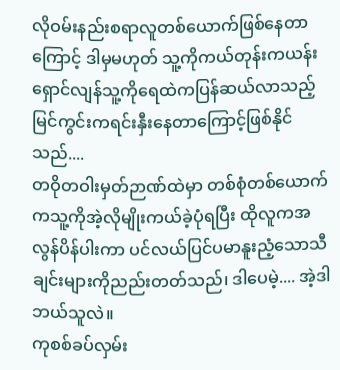လိုဝမ်းနည်းစရာလူတစ်ယောက်ဖြစ်နေတာကြောင့် ဒါမှမဟုတ် သူ့ကိုကယ်တုန်းကယန်းရှောင်လျန်သူ့ကိုရေထဲကပြန်ဆယ်လာသည့် မြင်ကွင်းကရင်းနှီးနေတာကြောင့်ဖြစ်နိုင်သည်....
တဝိုတဝါးမှတ်ဉာဏ်ထဲမှာ တစ်စုံတစ်ယောက်ကသူ့ကိုအဲ့လိုမျိုးကယ်ခဲ့ပုံရပြီး ထိုလူကအလွန်ပိန်ပါးကာ ပင်လယ်ပြင်ပမာနူးညံ့သောသီချင်းများကိုညည်းတတ်သည်၊ ဒါပေမဲ့.... အဲ့ဒါဘယ်သူလဲ။
ကုစစ်ခပ်လှမ်း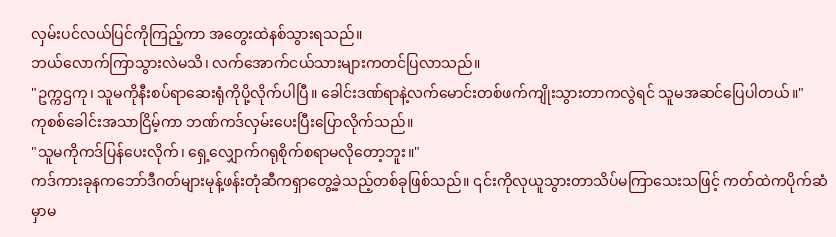လှမ်းပင်လယ်ပြင်ကိုကြည့်ကာ အတွေးထဲနစ်သွားရသည်။
ဘယ်လောက်ကြာသွားလဲမသိ၊ လက်အောက်ငယ်သားများကတင်ပြလာသည်။
"ဥက္ကဌကု၊ သူမကိုနီးစပ်ရာဆေးရုံကိုပို့လိုက်ပါပြီ။ ခေါင်းဒဏ်ရာနဲ့လက်မောင်းတစ်ဖက်ကျိုးသွားတာကလွဲရင် သူမအဆင်ပြေပါတယ်။"
ကုစစ်ခေါင်းအသာငြိမ့်ကာ ဘဏ်ကဒ်လှမ်းပေးပြီးပြောလိုက်သည်။
"သူမကိုကဒ်ပြန်ပေးလိုက်၊ ရှေ့လျှောက်ဂရုစိုက်စရာမလိုတော့ဘူး။"
ကဒ်ကားခုနကဘော်ဒီဂတ်များမုန့်ဖန်းတုံဆီကရှာတွေ့ခဲ့သည့်တစ်ခုဖြစ်သည်။ ၎င်းကိုလုယူသွားတာသိပ်မကြာသေးသဖြင့် ကတ်ထဲကပိုက်ဆံမှာမ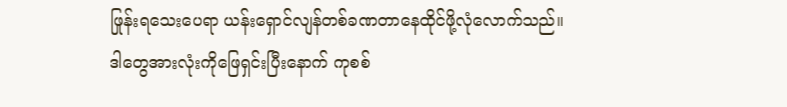ဖြုန်းရသေးပေရာ ယန်းရှောင်လျန်တစ်ခဏတာနေထိုင်ဖို့လုံလောက်သည်။
ဒါတွေအားလုံးကိုဖြေရှင်းပြီးနောက် ကုစစ်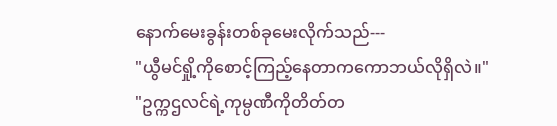နောက်မေးခွန်းတစ်ခုမေးလိုက်သည်---
"ယွီမင်ရှို့ကိုစောင့်ကြည့်နေတာကကောဘယ်လိုရှိလဲ။"
"ဥက္ကဌလင်ရဲ့ကုမ္ပဏီကိုတိတ်တ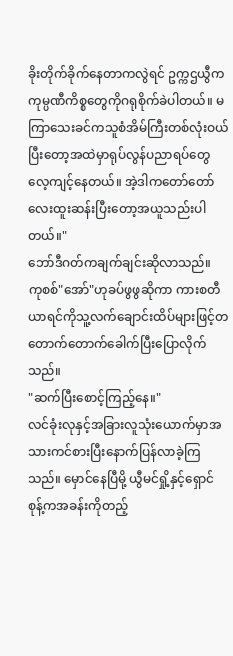ခိုးတိုက်ခိုက်နေတာကလွဲရင် ဥက္ကဌယွီကကုမ္ပဏီကိစ္စတွေကိုဂရုစိုက်ခဲပါတယ်။ မကြာသေးခင်ကသူစံအိမ်ကြီးတစ်လုံးဝယ်ပြီးတော့အထဲမှာရုပ်လွန်ပညာရပ်တွေလေ့ကျင့်နေတယ်။ အဲ့ဒါကတော်တော်လေးထူးဆန်းပြီးတော့အယူသည်းပါတယ်။"
ဘော်ဒီဂတ်ကချက်ချင်းဆိုလာသည်။
ကုစစ်"အော်"ဟုခပ်ဖွဖွဆိုကာ ကားစတီယာရင်ကိုသူ့လက်ချောင်းထိပ်များဖြင့်တတောက်တောက်ခေါက်ပြီးပြောလိုက်သည်။
"ဆက်ပြီးစောင့်ကြည့်နေ။"
လင်ခုံးလုနှင့်အခြားလူသုံးယောက်မှာအသားကင်စားပြီးနောက်ပြန်လာခဲ့ကြသည်။ မှောင်နေပြီမို့ ယွီမင်ရှို့နှင့်ရှောင်စုန့်ကအခန်းကိုတည့်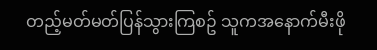တည့်မတ်မတ်ပြန်သွားကြစဥ် သူကအနောက်မီးဖို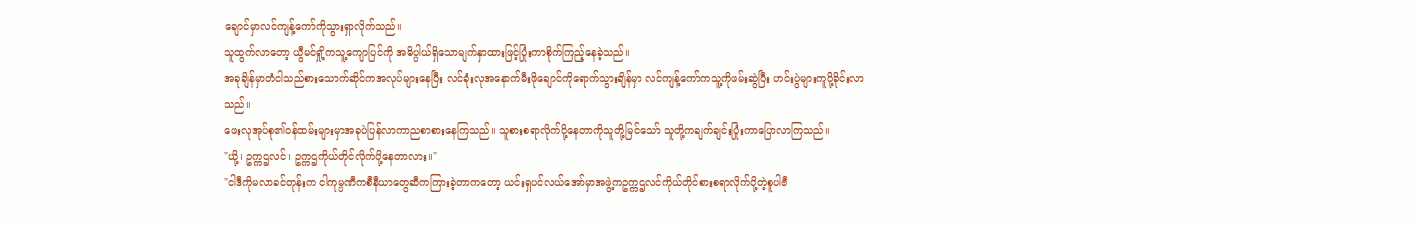ချောင်မှာလင်ကျန့်ကော်ကိုသွားရှာလိုက်သည်။
သူထွက်လာတော့ ယွီမင်ရှို့ကသူ့ကျောပြင်ကို အဓိပ္ပါယ်ရှိသောမျက်နှာထားဖြင့်ပြုံးကာစိုက်ကြည့်နေခဲ့သည်။
အခုချိန်မှာတံငါသည်စားသောက်ဆိုင်ကအလုပ်များနေပြီး လင်ခုံးလုအနောက်မီးဖိုချောင်ကိုရောက်သွားချိန်မှာ လင်ကျန့်ကော်ကသူ့ကိုဖမ်းဆွဲပြီး ဟင်းပွဲများကူပို့ခိုင်းလာသည်။
ဖေးလုအုပ်စု၏ဝန်ထမ်းများမှာအခုပဲပြန်လာကာညစာစားနေကြသည်။ သူစားစရာလိုက်ပို့နေတာကိုသူတို့မြင်သော် သူတို့ကချက်ချင်းပြုံးကာပြောလာကြသည်။
"ယို့၊ ဥက္ကဌလင်၊ ဥက္ကဌကိုယ်တိုင်လိုက်ပို့နေတာလား။"
"ငါဒီကိုမလာခင်တုန်းက ငါကုမ္ပဏီကစီနီယာတွေဆီကကြားခဲ့တာကတော့ ယင်းရှပင်လယ်အော်မှာအဖွဲ့ကဥက္ကဌလင်ကိုယ်တိုင်စားစရာလိုက်ပို့တဲ့စူပါဗီ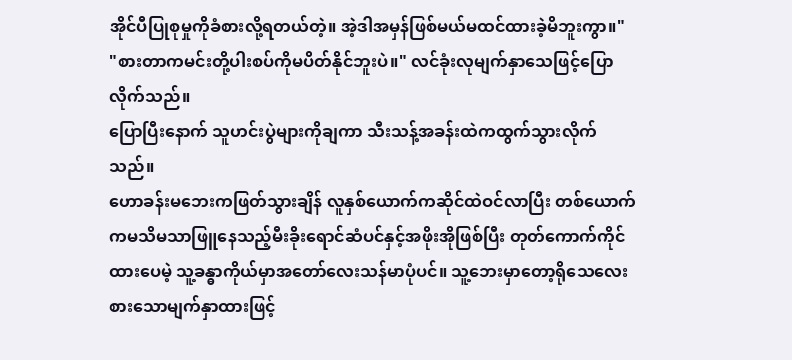အိုင်ပီပြုစုမှုကိုခံစားလို့ရတယ်တဲ့။ အဲ့ဒါအမှန်ဖြစ်မယ်မထင်ထားခဲ့မိဘူးကွာ။"
"စားတာကမင်းတို့ပါးစပ်ကိုမပိတ်နိုင်ဘူးပဲ။" လင်ခုံးလုမျက်နှာသေဖြင့်ပြောလိုက်သည်။
ပြောပြီးနောက် သူဟင်းပွဲများကိုချကာ သီးသန့်အခန်းထဲကထွက်သွားလိုက်သည်။
ဟောခန်းမဘေးကဖြတ်သွားချိန် လူနှစ်ယောက်ကဆိုင်ထဲဝင်လာပြီး တစ်ယောက်ကမသိမသာဖြူနေသည့်မီးခိုးရောင်ဆံပင်နှင့်အဖိုးအိုဖြစ်ပြီး တုတ်ကောက်ကိုင်ထားပေမဲ့ သူ့ခန္ဓာကိုယ်မှာအတော်လေးသန်မာပုံပင်။ သူ့ဘေးမှာတော့ရိုသေလေးစားသောမျက်နှာထားဖြင့်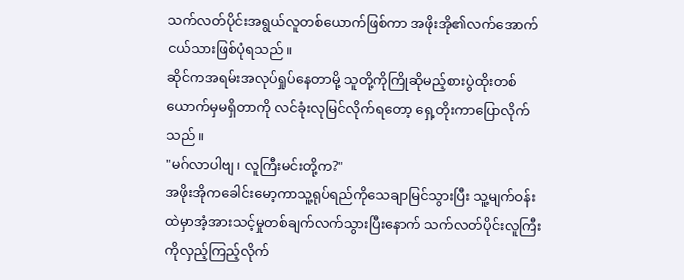သက်လတ်ပိုင်းအရွယ်လူတစ်ယောက်ဖြစ်ကာ အဖိုးအို၏လက်အောက်ငယ်သားဖြစ်ပုံရသည်။
ဆိုင်ကအရမ်းအလုပ်ရှုပ်နေတာမို့ သူတို့ကိုကြိုဆိုမည့်စားပွဲထိုးတစ်ယောက်မှမရှိတာကို လင်ခုံးလုမြင်လိုက်ရတော့ ရှေ့တိုးကာပြောလိုက်သည်။
"မဂ်လာပါဗျ၊ လူကြီးမင်းတို့က?"
အဖိုးအိုကခေါင်းမော့ကာသူ့ရုပ်ရည်ကိုသေချာမြင်သွားပြီး သူ့မျက်ဝန်းထဲမှာအံ့အားသင့်မှုတစ်ချက်လက်သွားပြီးနောက် သက်လတ်ပိုင်းလူကြီးကိုလှည့်ကြည့်လိုက်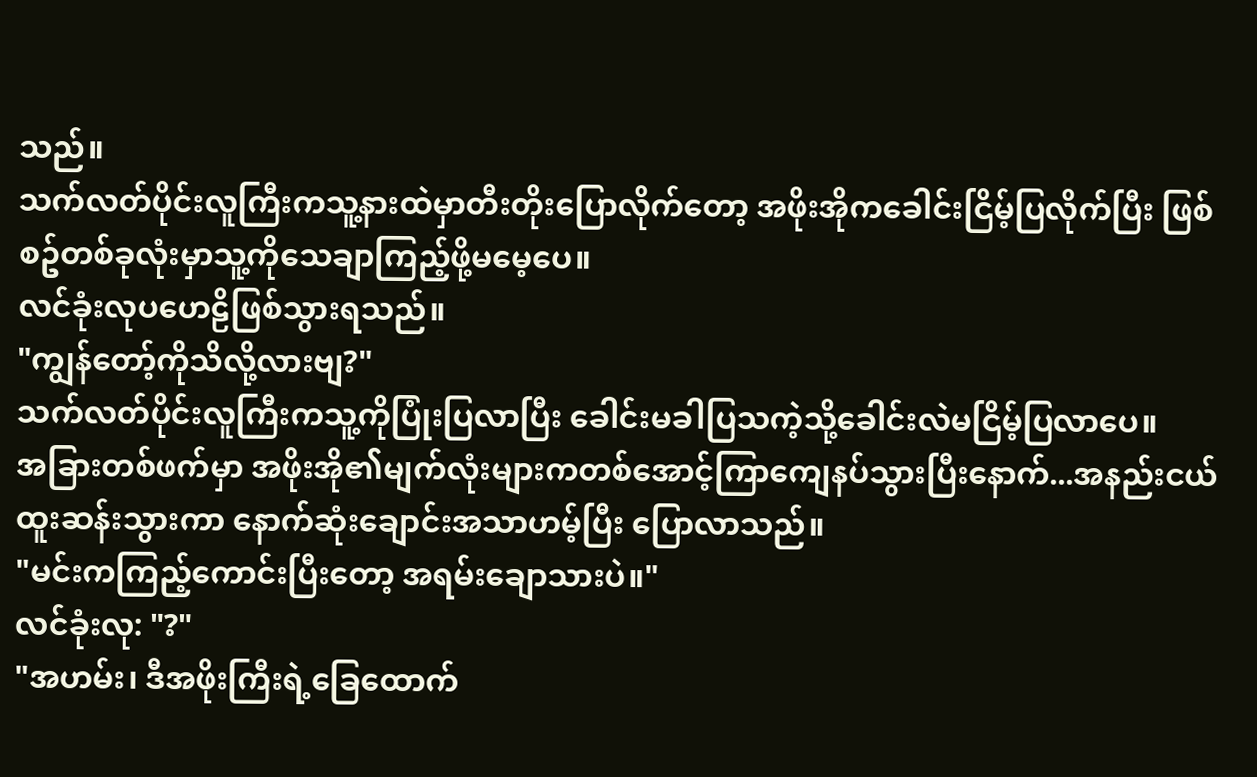သည်။
သက်လတ်ပိုင်းလူကြီးကသူ့နားထဲမှာတီးတိုးပြောလိုက်တော့ အဖိုးအိုကခေါင်းငြိမ့်ပြလိုက်ပြီး ဖြစ်စဥ်တစ်ခုလုံးမှာသူ့ကိုသေချာကြည့်ဖို့မမေ့ပေ။
လင်ခုံးလုပဟေဠိဖြစ်သွားရသည်။
"ကျွန်တော့်ကိုသိလို့လားဗျ?"
သက်လတ်ပိုင်းလူကြီးကသူ့ကိုပြုံးပြလာပြီး ခေါင်းမခါပြသကဲ့သို့ခေါင်းလဲမငြိမ့်ပြလာပေ။
အခြားတစ်ဖက်မှာ အဖိုးအို၏မျက်လုံးများကတစ်အောင့်ကြာကျေနပ်သွားပြီးနောက်...အနည်းငယ်ထူးဆန်းသွားကာ နောက်ဆုံးချောင်းအသာဟမ့်ပြီး ပြောလာသည်။
"မင်းကကြည့်ကောင်းပြီးတော့ အရမ်းချောသားပဲ။"
လင်ခုံးလု: "?"
"အဟမ်း၊ ဒီအဖိုးကြီးရဲ့ခြေထောက်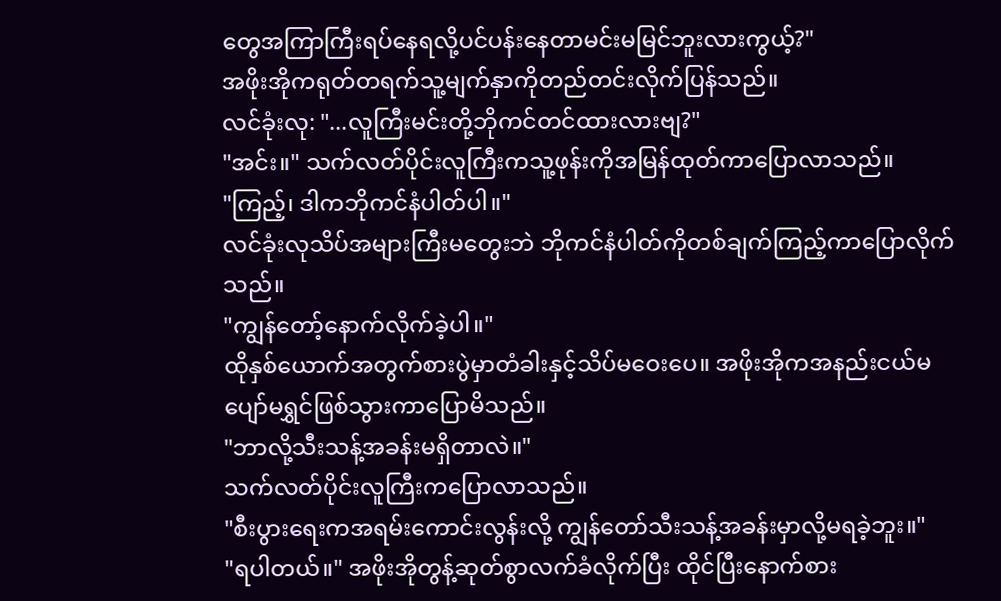တွေအကြာကြီးရပ်နေရလို့ပင်ပန်းနေတာမင်းမမြင်ဘူးလားကွယ့်?"
အဖိုးအိုကရုတ်တရက်သူ့မျက်နှာကိုတည်တင်းလိုက်ပြန်သည်။
လင်ခုံးလု: "...လူကြီးမင်းတို့ဘိုကင်တင်ထားလားဗျ?"
"အင်း။" သက်လတ်ပိုင်းလူကြီးကသူ့ဖုန်းကိုအမြန်ထုတ်ကာပြောလာသည်။
"ကြည့်၊ ဒါကဘိုကင်နံပါတ်ပါ။"
လင်ခုံးလုသိပ်အများကြီးမတွေးဘဲ ဘိုကင်နံပါတ်ကိုတစ်ချက်ကြည့်ကာပြောလိုက်သည်။
"ကျွန်တော့်နောက်လိုက်ခဲ့ပါ။"
ထိုနှစ်ယောက်အတွက်စားပွဲမှာတံခါးနှင့်သိပ်မဝေးပေ။ အဖိုးအိုကအနည်းငယ်မပျော်မရွှင်ဖြစ်သွားကာပြောမိသည်။
"ဘာလို့သီးသန့်အခန်းမရှိတာလဲ။"
သက်လတ်ပိုင်းလူကြီးကပြောလာသည်။
"စီးပွားရေးကအရမ်းကောင်းလွန်းလို့ ကျွန်တော်သီးသန့်အခန်းမှာလို့မရခဲ့ဘူး။"
"ရပါတယ်။" အဖိုးအိုတွန့်ဆုတ်စွာလက်ခံလိုက်ပြီး ထိုင်ပြီးနောက်စား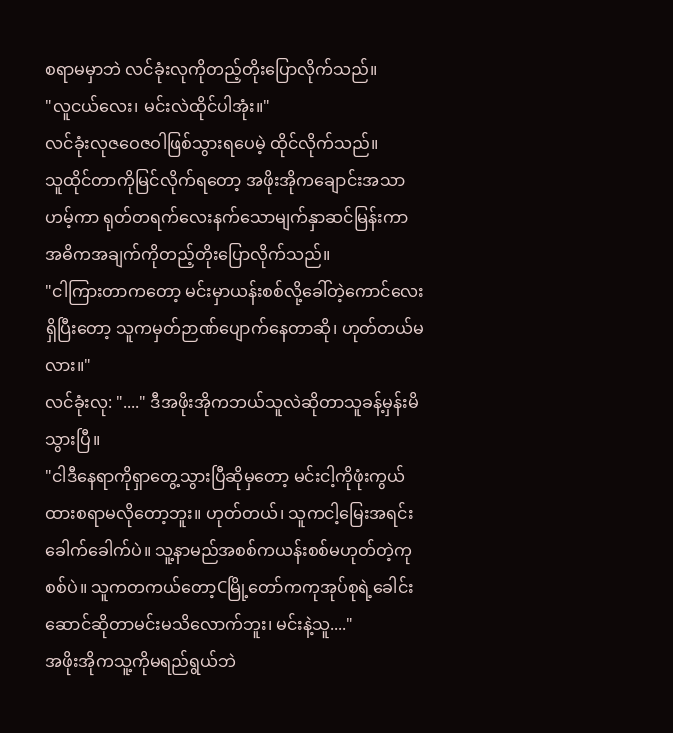စရာမမှာဘဲ လင်ခုံးလုကိုတည့်တိုးပြောလိုက်သည်။
"လူငယ်လေး၊ မင်းလဲထိုင်ပါအုံး။"
လင်ခုံးလုဇဝေဇဝါဖြစ်သွားရပေမဲ့ ထိုင်လိုက်သည်။
သူထိုင်တာကိုမြင်လိုက်ရတော့ အဖိုးအိုကချောင်းအသာဟမ့်ကာ ရုတ်တရက်လေးနက်သောမျက်နှာဆင်မြန်းကာ အဓိကအချက်ကိုတည့်တိုးပြောလိုက်သည်။
"ငါကြားတာကတော့ မင်းမှာယန်းစစ်လို့ခေါ်တဲ့ကောင်လေးရှိပြီးတော့ သူကမှတ်ဉာဏ်ပျောက်နေတာဆို၊ ဟုတ်တယ်မလား။"
လင်ခုံးလု: "...." ဒီအဖိုးအိုကဘယ်သူလဲဆိုတာသူခန့်မှန်းမိသွားပြီ။
"ငါဒီနေရာကိုရှာတွေ့သွားပြီဆိုမှတော့ မင်းငါ့ကိုဖုံးကွယ်ထားစရာမလိုတော့ဘူး။ ဟုတ်တယ်၊ သူကငါ့မြေးအရင်းခေါက်ခေါက်ပဲ။ သူ့နာမည်အစစ်ကယန်းစစ်မဟုတ်တဲ့ကုစစ်ပဲ။ သူကတကယ်တော့Cမြို့တော်ကကုအုပ်စုရဲ့ခေါင်းဆောင်ဆိုတာမင်းမသိလောက်ဘူး၊ မင်းနဲ့သူ...."
အဖိုးအိုကသူ့ကိုမရည်ရွယ်ဘဲ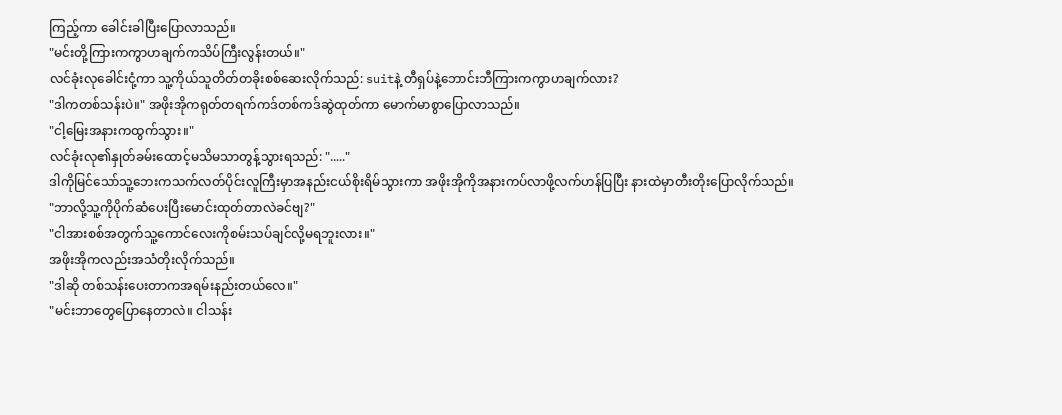ကြည့်ကာ ခေါင်းခါပြီးပြောလာသည်။
"မင်းတို့ကြားကကွာဟချက်ကသိပ်ကြီးလွန်းတယ်။"
လင်ခုံးလုခေါင်းငုံ့ကာ သူ့ကိုယ်သူတိတ်တခိုးစစ်ဆေးလိုက်သည်: suitနဲ့ တီရှပ်နဲ့ဘောင်းဘီကြားကကွာဟချက်လား?
"ဒါကတစ်သန်းပဲ။" အဖိုးအိုကရုတ်တရက်ကဒ်တစ်ကဒ်ဆွဲထုတ်ကာ မောက်မာစွာပြောလာသည်။
"ငါ့မြေးအနားကထွက်သွား။"
လင်ခုံးလု၏နှုတ်ခမ်းထောင့်မသိမသာတွန့်သွားရသည်: "....."
ဒါကိုမြင်သော်သူ့ဘေးကသက်လတ်ပိုင်းလူကြီးမှာအနည်းငယ်စိုးရိမ်သွားကာ အဖိုးအိုကိုအနားကပ်လာဖို့လက်ဟန်ပြပြီး နားထဲမှာတီးတိုးပြောလိုက်သည်။
"ဘာလို့သူ့ကိုပိုက်ဆံပေးပြီးမောင်းထုတ်တာလဲခင်ဗျ?"
"ငါအားစစ်အတွက်သူ့ကောင်လေးကိုစမ်းသပ်ချင်လို့မရဘူးလား။"
အဖိုးအိုကလည်းအသံတိုးလိုက်သည်။
"ဒါဆို တစ်သန်းပေးတာကအရမ်းနည်းတယ်လေ။"
"မင်းဘာတွေပြောနေတာလဲ။ ငါသန်း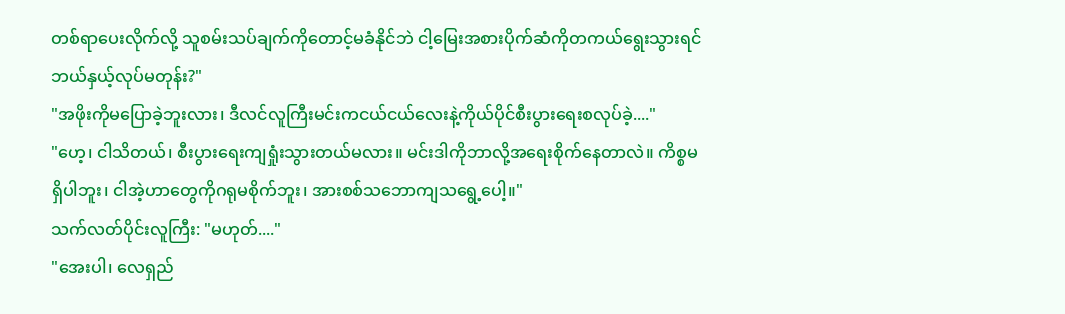တစ်ရာပေးလိုက်လို့ သူစမ်းသပ်ချက်ကိုတောင့်မခံနိုင်ဘဲ ငါ့မြေးအစားပိုက်ဆံကိုတကယ်ရွေးသွားရင်ဘယ်နှယ့်လုပ်မတုန်း?"
"အဖိုးကိုမပြောခဲ့ဘူးလား၊ ဒီလင်လူကြီးမင်းကငယ်ငယ်လေးနဲ့ကိုယ်ပိုင်စီးပွားရေးစလုပ်ခဲ့...."
"ဟေ့၊ ငါသိတယ်၊ စီးပွားရေးကျရှုံးသွားတယ်မလား။ မင်းဒါကိုဘာလို့အရေးစိုက်နေတာလဲ။ ကိစ္စမရှိပါဘူး၊ ငါအဲ့ဟာတွေကိုဂရုမစိုက်ဘူး၊ အားစစ်သဘောကျသရွေ့ပေါ့။"
သက်လတ်ပိုင်းလူကြီး: "မဟုတ်...."
"အေးပါ၊ လေရှည်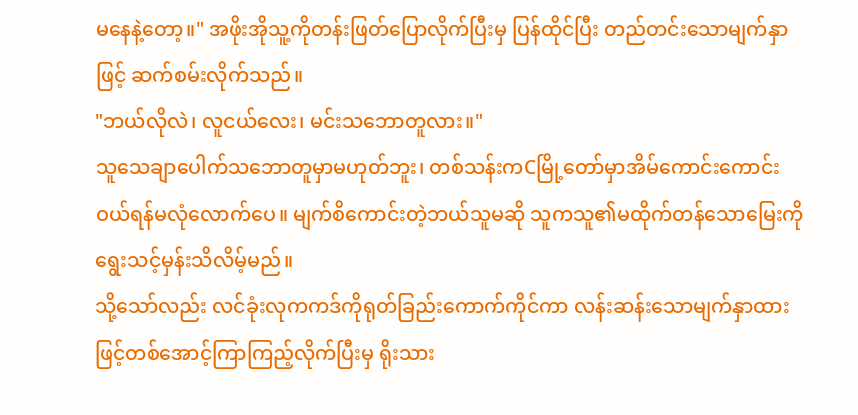မနေနဲ့တော့။" အဖိုးအိုသူ့ကိုတန်းဖြတ်ပြောလိုက်ပြီးမှ ပြန်ထိုင်ပြီး တည်တင်းသောမျက်နှာဖြင့် ဆက်စမ်းလိုက်သည်။
"ဘယ်လိုလဲ၊ လူငယ်လေး၊ မင်းသဘောတူလား။"
သူသေချာပေါက်သဘောတူမှာမဟုတ်ဘူး၊ တစ်သန်းကCမြို့တော်မှာအိမ်ကောင်းကောင်းဝယ်ရန်မလုံလောက်ပေ။ မျက်စိကောင်းတဲ့ဘယ်သူမဆို သူကသူ၏မထိုက်တန်သောမြေးကိုရွေးသင့်မှန်းသိလိမ့်မည်။
သို့သော်လည်း လင်ခုံးလုကကဒ်ကိုရုတ်ခြည်းကောက်ကိုင်ကာ လန်းဆန်းသောမျက်နှာထားဖြင့်တစ်အောင့်ကြာကြည့်လိုက်ပြီးမှ ရိုးသား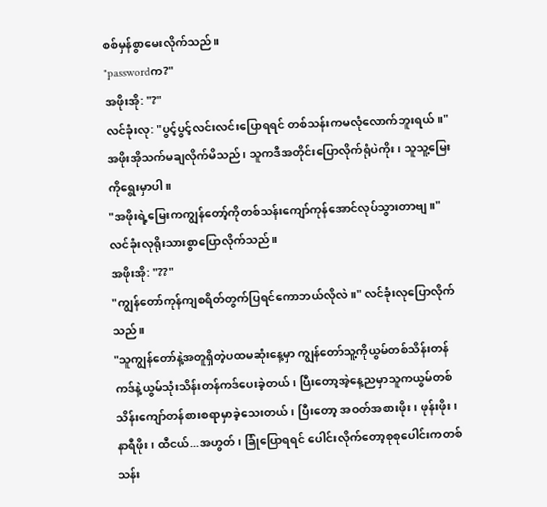စစ်မှန်စွာမေးလိုက်သည်။
"passwordက?"
အဖိုးအို: "?"
လင်ခုံးလု: "ပွင့်ပွင့်လင်းလင်းပြောရရင် တစ်သန်းကမလုံလောက်ဘူးရယ်။"
အဖိုးအိုသက်မချလိုက်မိသည်၊ သူကဒီအတိုင်းပြောလိုက်ရုံပဲကိုး၊ သူသူ့မြေးကိုရွေးမှာပါ။
"အဖိုးရဲ့မြေးကကျွန်တော့်ကိုတစ်သန်းကျော်ကုန်အောင်လုပ်သွားတာဗျ။"
လင်ခုံးလုရိုးသားစွာပြောလိုက်သည်။
အဖိုးအို: "??"
"ကျွန်တော်ကုန်ကျစရိတ်တွက်ပြရင်ကောဘယ်လိုလဲ။" လင်ခုံးလုပြောလိုက်သည်။
"သူကျွန်တော်နဲ့အတူရှိတဲ့ပထမဆုံးနေ့မှာ ကျွန်တော်သူ့ကိုယွမ်တစ်သိန်းတန်ကဒ်နဲ့ယွမ်သုံးသိန်းတန်ကဒ်ပေးခဲ့တယ်၊ ပြီးတော့အဲ့နေ့ညမှာသူကယွမ်တစ်သိန်းကျော်တန်စားစရာမှာခဲ့သေးတယ်၊ ပြီးတော့ အဝတ်အစားဖိုး၊ ဖုန်းဖိုး၊ နာရီဖိုး၊ ထီငယ်...အဟွတ်၊ ခြုံပြောရရင် ပေါင်းလိုက်တော့စုစုပေါင်းကတစ်သန်း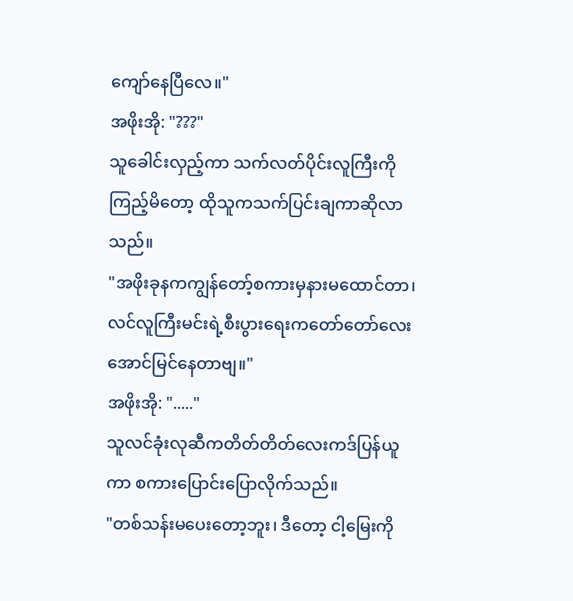ကျော်နေပြီလေ။"
အဖိုးအို: "???"
သူခေါင်းလှည့်ကာ သက်လတ်ပိုင်းလူကြီးကိုကြည့်မိတော့ ထိုသူကသက်ပြင်းချကာဆိုလာသည်။
"အဖိုးခုနကကျွန်တော့်စကားမှနားမထောင်တာ၊ လင်လူကြီးမင်းရဲ့စီးပွားရေးကတော်တော်လေးအောင်မြင်နေတာဗျ။"
အဖိုးအို: "....."
သူလင်ခုံးလုဆီကတိတ်တိတ်လေးကဒ်ပြန်ယူကာ စကားပြောင်းပြောလိုက်သည်။
"တစ်သန်းမပေးတော့ဘူး၊ ဒီတော့ ငါ့မြေးကို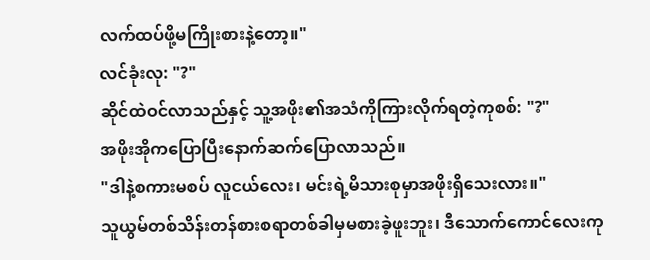လက်ထပ်ဖို့မကြိုးစားနဲ့တော့။"
လင်ခုံးလု: "?"
ဆိုင်ထဲဝင်လာသည်နှင့် သူ့အဖိုး၏အသံကိုကြားလိုက်ရတဲ့ကုစစ်: "?"
အဖိုးအိုကပြောပြီးနောက်ဆက်ပြောလာသည်။
"ဒါနဲ့စကားမစပ် လူငယ်လေး၊ မင်းရဲ့မိသားစုမှာအဖိုးရှိသေးလား။"
သူယွမ်တစ်သိန်းတန်စားစရာတစ်ခါမှမစားခဲ့ဖူးဘူး၊ ဒီသောက်ကောင်လေးကု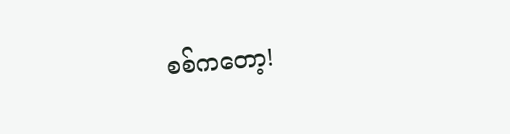စစ်ကတော့!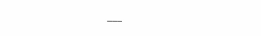___